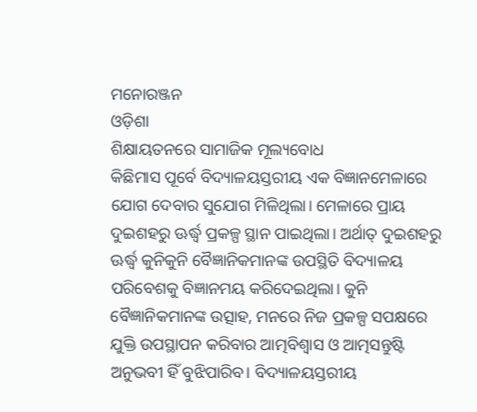ମନୋରଞ୍ଜନ
ଓଡ଼ିଶା
ଶିକ୍ଷାୟତନରେ ସାମାଜିକ ମୂଲ୍ୟବୋଧ
କିଛିମାସ ପୂର୍ବେ ବିଦ୍ୟାଳୟସ୍ତରୀୟ ଏକ ବିଜ୍ଞାନମେଳାରେ ଯୋଗ ଦେବାର ସୁଯୋଗ ମିଳିଥିଲା। ମେଳାରେ ପ୍ରାୟ ଦୁଇଶହରୁ ଊର୍ଦ୍ଧ୍ବ ପ୍ରକଳ୍ପ ସ୍ଥାନ ପାଇଥିଲା। ଅର୍ଥାତ୍ ଦୁଇଶହରୁ ଊର୍ଦ୍ଧ୍ବ କୁନିକୁନି ବୈଜ୍ଞାନିକମାନଙ୍କ ଉପସ୍ଥିତି ବିଦ୍ୟାଳୟ ପରିବେଶକୁ ବିଜ୍ଞାନମୟ କରିଦେଇଥିଲା। କୁନି ବୈଜ୍ଞାନିକମାନଙ୍କ ଉତ୍ସାହ, ମନରେ ନିଜ ପ୍ରକଳ୍ପ ସପକ୍ଷରେ ଯୁକ୍ତି ଉପସ୍ଥାପନ କରିବାର ଆତ୍ମବିଶ୍ୱାସ ଓ ଆତ୍ମସନ୍ତୁଷ୍ଟି ଅନୁଭବୀ ହିଁ ବୁଝିପାରିବ। ବିଦ୍ୟାଳୟସ୍ତରୀୟ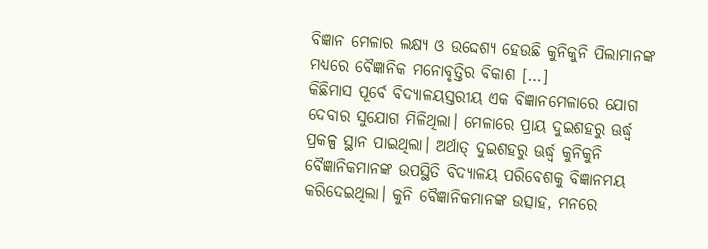ବିଜ୍ଞାନ ମେଳାର ଲକ୍ଷ୍ୟ ଓ ଉଦ୍ଦେଶ୍ୟ ହେଉଛି କୁନିକୁନି ପିଲାମାନଙ୍କ ମଧ୍ୟରେ ବୈଜ୍ଞାନିକ ମନୋବୃତ୍ତିର ବିକାଶ […]
କିଛିମାସ ପୂର୍ବେ ବିଦ୍ୟାଳୟସ୍ତରୀୟ ଏକ ବିଜ୍ଞାନମେଳାରେ ଯୋଗ ଦେବାର ସୁଯୋଗ ମିଳିଥିଲା। ମେଳାରେ ପ୍ରାୟ ଦୁଇଶହରୁ ଊର୍ଦ୍ଧ୍ବ ପ୍ରକଳ୍ପ ସ୍ଥାନ ପାଇଥିଲା। ଅର୍ଥାତ୍ ଦୁଇଶହରୁ ଊର୍ଦ୍ଧ୍ବ କୁନିକୁନି ବୈଜ୍ଞାନିକମାନଙ୍କ ଉପସ୍ଥିତି ବିଦ୍ୟାଳୟ ପରିବେଶକୁ ବିଜ୍ଞାନମୟ କରିଦେଇଥିଲା। କୁନି ବୈଜ୍ଞାନିକମାନଙ୍କ ଉତ୍ସାହ, ମନରେ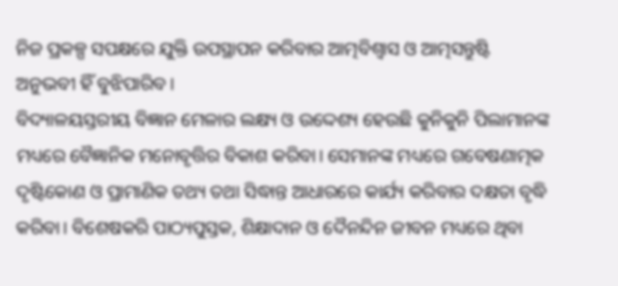ନିଜ ପ୍ରକଳ୍ପ ସପକ୍ଷରେ ଯୁକ୍ତି ଉପସ୍ଥାପନ କରିବାର ଆତ୍ମବିଶ୍ୱାସ ଓ ଆତ୍ମସନ୍ତୁଷ୍ଟି ଅନୁଭବୀ ହିଁ ବୁଝିପାରିବ।
ବିଦ୍ୟାଳୟସ୍ତରୀୟ ବିଜ୍ଞାନ ମେଳାର ଲକ୍ଷ୍ୟ ଓ ଉଦ୍ଦେଶ୍ୟ ହେଉଛି କୁନିକୁନି ପିଲାମାନଙ୍କ ମଧ୍ୟରେ ବୈଜ୍ଞାନିକ ମନୋବୃତ୍ତିର ବିକାଶ କରିବା। ସେମାନଙ୍କ ମଧ୍ୟରେ ଗବେଷଣାତ୍ମକ ଦୃଷ୍ଟିକୋଣ ଓ ପ୍ରାମାଣିକ ତଥ୍ୟ ତଥା ସିଦ୍ଧାନ୍ତ ଆଧାରରେ କାର୍ଯ୍ୟ କରିବାର ଦକ୍ଷତା ବୃଦ୍ଧି କରିବା। ବିଶେଷକରି ପାଠ୍ୟପୁସ୍ତକ, ଶିକ୍ଷାଦାନ ଓ ଦୈନନ୍ଦିନ ଜୀବନ ମଧ୍ୟରେ ଥିବା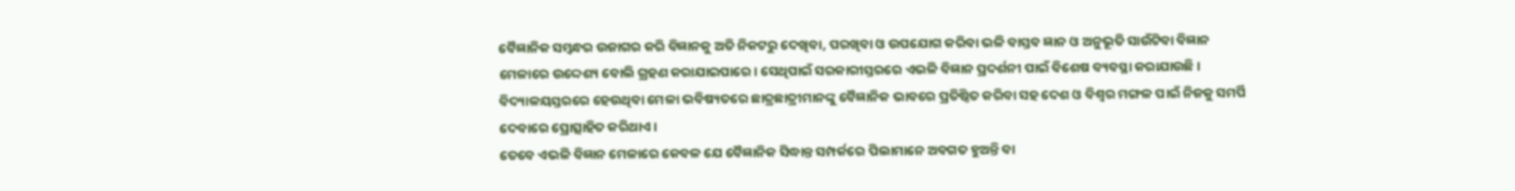ବୈଜ୍ଞାନିକ ସମ୍ୱନ୍ଧର ଉଜାଗର କରି ବିଜ୍ଞାନକୁ ଅତି ନିକଟରୁ ଦେଖିବା, ପରଖିବା ଓ ଉପଯୋଗ କରିବା ଭଳି ବାସ୍ତବ ଜ୍ଞାନ ଓ ଅନୁଭୂତି ସାଉଁଟିବା ବିଜ୍ଞାନ ମେଳାରେ ଉଦ୍ଦେଶ୍ୟ ବୋଲି ଗ୍ରହଣ କରାଯାଇପାରେ। ସେଥିପାଇଁ ସରକାରୀସ୍ତରରେ ଏଭଳି ବିଜ୍ଞାନ ପ୍ରଦର୍ଶନୀ ପାଇଁ ବିଶେଷ ବ୍ୟବସ୍ଥା କରାଯାଉଛି। ବିଦ୍ୟାଳୟସ୍ତରରେ ହେଉଥିବା ମେଳା ଭବିଷ୍ୟତରେ ଛାତ୍ରଛାତ୍ରୀମାନଙ୍କୁ ବୈଜ୍ଞାନିକ ଭାବରେ ପ୍ରତିଷ୍ଠିତ କରିବା ସହ ଦେଶ ଓ ବିଶ୍ୱର ମଙ୍ଗଳ ପାଇଁ ନିଜକୁ ସମର୍ପି ଦେବାରେ ପ୍ରୋତ୍ସାହିତ କରିଥାଏ।
ତେବେ ଏଭଳି ବିଜ୍ଞାନ ମେଳାରେ କେବଳ ଯେ ବୈଜ୍ଞାନିକ ସିଦ୍ଧାନ୍ତ ସମ୍ପର୍କରେ ପିଲାମାନେ ଅବଗତ ହୁଅନ୍ତି ବା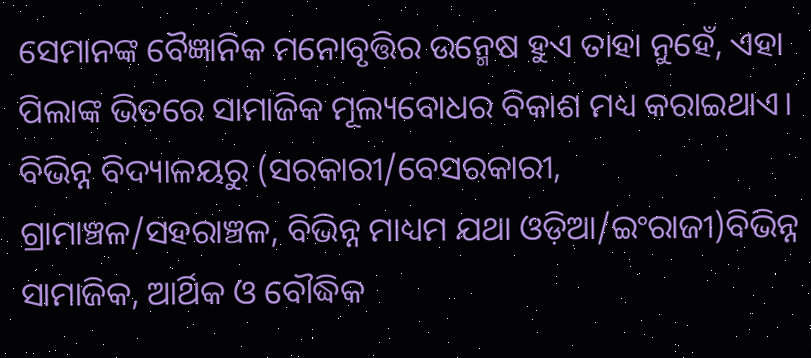ସେମାନଙ୍କ ବୈଜ୍ଞାନିକ ମନୋବୃତ୍ତିର ଉନ୍ମେଷ ହୁଏ ତାହା ନୁହେଁ, ଏହା ପିଲାଙ୍କ ଭିତରେ ସାମାଜିକ ମୂଲ୍ୟବୋଧର ବିକାଶ ମଧ୍ୟ କରାଇଥାଏ। ବିଭିନ୍ନ ବିଦ୍ୟାଳୟରୁ (ସରକାରୀ/ବେସରକାରୀ, ଗ୍ରାମାଞ୍ଚଳ/ସହରାଞ୍ଚଳ, ବିଭିନ୍ନ ମାଧ୍ୟମ ଯଥା ଓଡ଼ିଆ/ଇଂରାଜୀ)ବିଭିନ୍ନ ସାମାଜିକ, ଆର୍ଥିକ ଓ ବୌଦ୍ଧିକ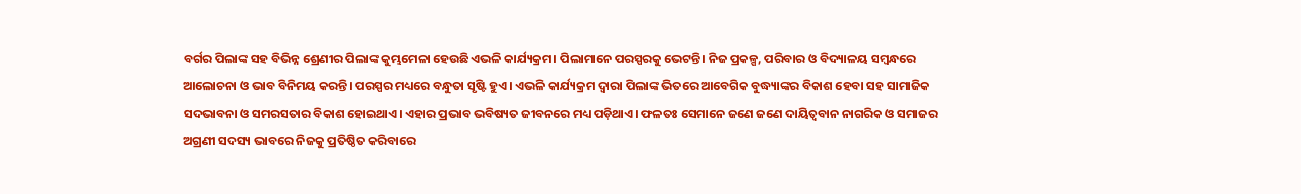ବର୍ଗର ପିଲାଙ୍କ ସହ ବିଭିନ୍ନ ଶ୍ରେଣୀର ପିଲାଙ୍କ କୁମ୍ଭମେଳା ହେଉଛି ଏଭଳି କାର୍ଯ୍ୟକ୍ରମ। ପିଲାମାନେ ପରସ୍ପରକୁ ଭେଟନ୍ତି। ନିଜ ପ୍ରକଳ୍ପ, ପରିବାର ଓ ବିଦ୍ୟାଳୟ ସମ୍ୱନ୍ଧରେ ଆଲୋଚନା ଓ ଭାବ ବିନିମୟ କରନ୍ତି। ପରସ୍ପର ମଧ୍ୟରେ ବନ୍ଧୁତା ସୃଷ୍ଟି ହୁଏ। ଏଭଳି କାର୍ଯ୍ୟକ୍ରମ ଦ୍ୱାରା ପିଲାଙ୍କ ଭିତରେ ଆବେଗିକ ବୁଦ୍ଧ୍ୟାଙ୍କର ବିକାଶ ହେବା ସହ ସାମାଜିକ ସଦଭାବନା ଓ ସମରସତାର ବିକାଶ ହୋଇଥାଏ। ଏହାର ପ୍ରଭାବ ଭବିଷ୍ୟତ ଜୀବନରେ ମଧ୍ୟ ପଡ଼ିଥାଏ। ଫଳତଃ ସେମାନେ ଜଣେ ଜଣେ ଦାୟିତ୍ୱବାନ ନାଗରିକ ଓ ସମାଜର ଅଗ୍ରଣୀ ସଦସ୍ୟ ଭାବରେ ନିଜକୁ ପ୍ରତିଷ୍ଠିତ କରିବାରେ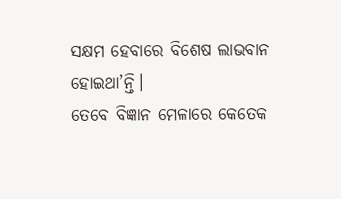ସକ୍ଷମ ହେବାରେ ବିଶେଷ ଲାଭବାନ ହୋଇଥା’ନ୍ତି।
ତେବେ ବିଜ୍ଞାନ ମେଳାରେ କେତେକ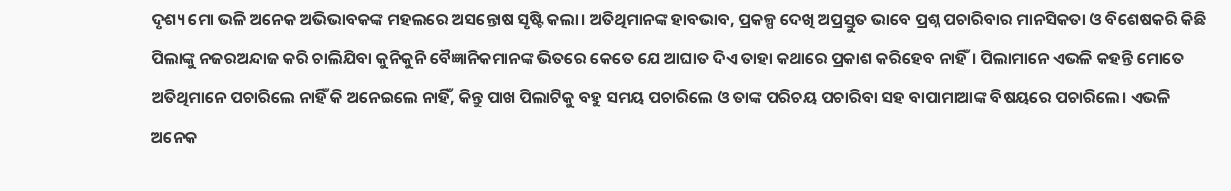ଦୃଶ୍ୟ ମୋ ଭଳି ଅନେକ ଅଭିଭାବକଙ୍କ ମହଲରେ ଅସନ୍ତୋଷ ସୃଷ୍ଟି କଲା। ଅତିଥିମାନଙ୍କ ହାବଭାବ, ପ୍ରକଳ୍ପ ଦେଖି ଅପ୍ରସ୍ତୁତ ଭାବେ ପ୍ରଶ୍ନ ପଚାରିବାର ମାନସିକତା ଓ ବିଶେଷକରି କିଛି ପିଲାଙ୍କୁ ନଜରଅନ୍ଦାଜ କରି ଚାଲିଯିବା କୁନିକୁନି ବୈଜ୍ଞାନିକମାନଙ୍କ ଭିତରେ କେତେ ଯେ ଆଘାତ ଦିଏ ତାହା କଥାରେ ପ୍ରକାଶ କରିହେବ ନାହିଁ। ପିଲାମାନେ ଏଭଳି କହନ୍ତି ମୋତେ ଅତିଥିମାନେ ପଚାରିଲେ ନାହିଁ କି ଅନେଇଲେ ନାହିଁ, କିନ୍ତୁ ପାଖ ପିଲାଟିକୁ ବହୁ ସମୟ ପଚାରିଲେ ଓ ତାଙ୍କ ପରିଚୟ ପଚାରିବା ସହ ବାପାମାଆଙ୍କ ବିଷୟରେ ପଚାରିଲେ। ଏଭଳି ଅନେକ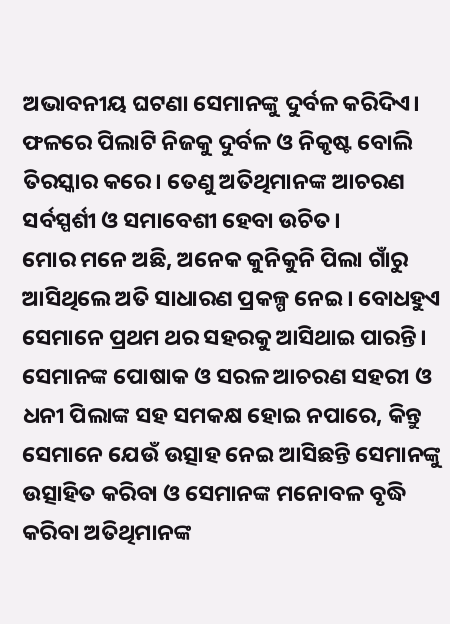ଅଭାବନୀୟ ଘଟଣା ସେମାନଙ୍କୁ ଦୁର୍ବଳ କରିଦିଏ। ଫଳରେ ପିଲାଟି ନିଜକୁ ଦୁର୍ବଳ ଓ ନିକୃଷ୍ଟ ବୋଲି ତିରସ୍କାର କରେ। ତେଣୁ ଅତିଥିମାନଙ୍କ ଆଚରଣ ସର୍ବସ୍ପର୍ଶୀ ଓ ସମାବେଶୀ ହେବା ଉଚିତ।
ମୋର ମନେ ଅଛି, ଅନେକ କୁନିକୁନି ପିଲା ଗାଁରୁ ଆସିଥିଲେ ଅତି ସାଧାରଣ ପ୍ରକଳ୍ପ ନେଇ। ବୋଧହୁଏ ସେମାନେ ପ୍ରଥମ ଥର ସହରକୁ ଆସିଥାଇ ପାରନ୍ତି। ସେମାନଙ୍କ ପୋଷାକ ଓ ସରଳ ଆଚରଣ ସହରୀ ଓ ଧନୀ ପିଲାଙ୍କ ସହ ସମକକ୍ଷ ହୋଇ ନପାରେ, କିନ୍ତୁ ସେମାନେ ଯେଉଁ ଉତ୍ସାହ ନେଇ ଆସିଛନ୍ତି ସେମାନଙ୍କୁ ଉତ୍ସାହିତ କରିବା ଓ ସେମାନଙ୍କ ମନୋବଳ ବୃଦ୍ଧି କରିବା ଅତିଥିମାନଙ୍କ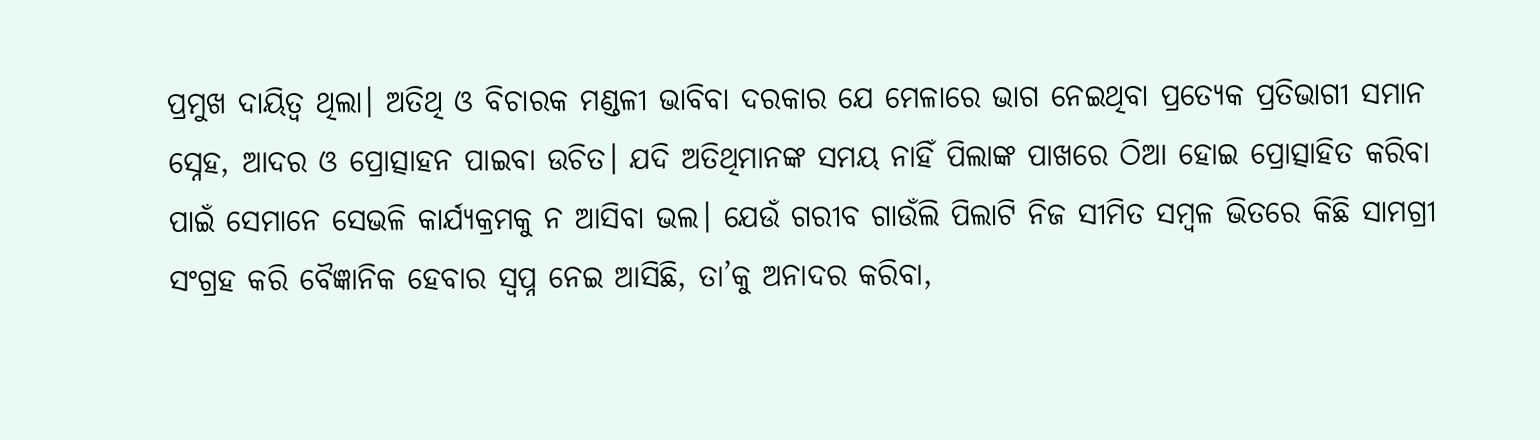ପ୍ରମୁଖ ଦାୟିତ୍ୱ ଥିଲା। ଅତିଥି ଓ ବିଚାରକ ମଣ୍ଡଳୀ ଭାବିବା ଦରକାର ଯେ ମେଳାରେ ଭାଗ ନେଇଥିବା ପ୍ରତ୍ୟେକ ପ୍ରତିଭାଗୀ ସମାନ ସ୍ନେହ, ଆଦର ଓ ପ୍ରୋତ୍ସାହନ ପାଇବା ଉଚିତ। ଯଦି ଅତିଥିମାନଙ୍କ ସମୟ ନାହିଁ ପିଲାଙ୍କ ପାଖରେ ଠିଆ ହୋଇ ପ୍ରୋତ୍ସାହିତ କରିବା ପାଇଁ ସେମାନେ ସେଭଳି କାର୍ଯ୍ୟକ୍ରମକୁ ନ ଆସିବା ଭଲ। ଯେଉଁ ଗରୀବ ଗାଉଁଲି ପିଲାଟି ନିଜ ସୀମିତ ସମ୍ୱଳ ଭିତରେ କିଛି ସାମଗ୍ରୀ ସଂଗ୍ରହ କରି ବୈଜ୍ଞାନିକ ହେବାର ସ୍ୱପ୍ନ ନେଇ ଆସିଛି, ତା’କୁ ଅନାଦର କରିବା,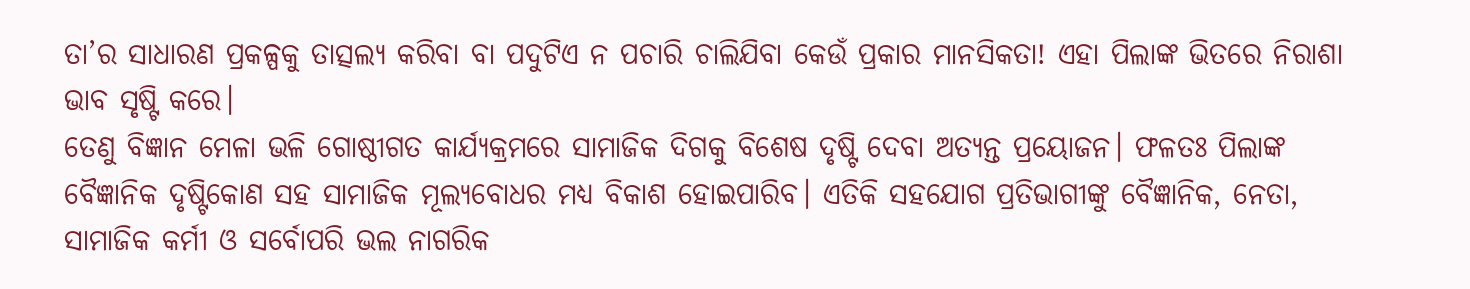ତା’ର ସାଧାରଣ ପ୍ରକଳ୍ପକୁ ତାତ୍ସଲ୍ୟ କରିବା ବା ପଦୁଟିଏ ନ ପଚାରି ଚାଲିଯିବା କେଉଁ ପ୍ରକାର ମାନସିକତା! ଏହା ପିଲାଙ୍କ ଭିତରେ ନିରାଶା ଭାବ ସୃଷ୍ଟି କରେ।
ତେଣୁ ବିଜ୍ଞାନ ମେଳା ଭଳି ଗୋଷ୍ଠୀଗତ କାର୍ଯ୍ୟକ୍ରମରେ ସାମାଜିକ ଦିଗକୁ ବିଶେଷ ଦୃଷ୍ଟି ଦେବା ଅତ୍ୟନ୍ତ ପ୍ରୟୋଜନ। ଫଳତଃ ପିଲାଙ୍କ ବୈଜ୍ଞାନିକ ଦୃଷ୍ଟିକୋଣ ସହ ସାମାଜିକ ମୂଲ୍ୟବୋଧର ମଧ୍ୟ ବିକାଶ ହୋଇପାରିବ। ଏତିକି ସହଯୋଗ ପ୍ରତିଭାଗୀଙ୍କୁ ବୈଜ୍ଞାନିକ, ନେତା, ସାମାଜିକ କର୍ମୀ ଓ ସର୍ବୋପରି ଭଲ ନାଗରିକ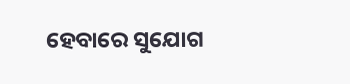ହେବାରେ ସୁଯୋଗ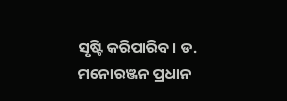ସୃଷ୍ଟି କରିପାରିବ। ଡ. ମନୋରଞ୍ଜନ ପ୍ରଧାନ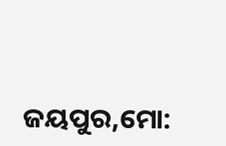ଜୟପୁର,ମୋ: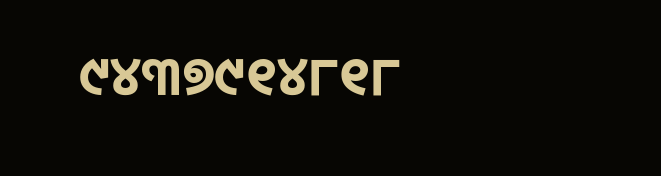୯୪୩୭୯୧୪୮୧୮